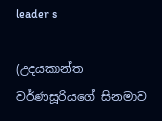leader s

(උදයකාන්ත වර්ණසූරියගේ සිනමාව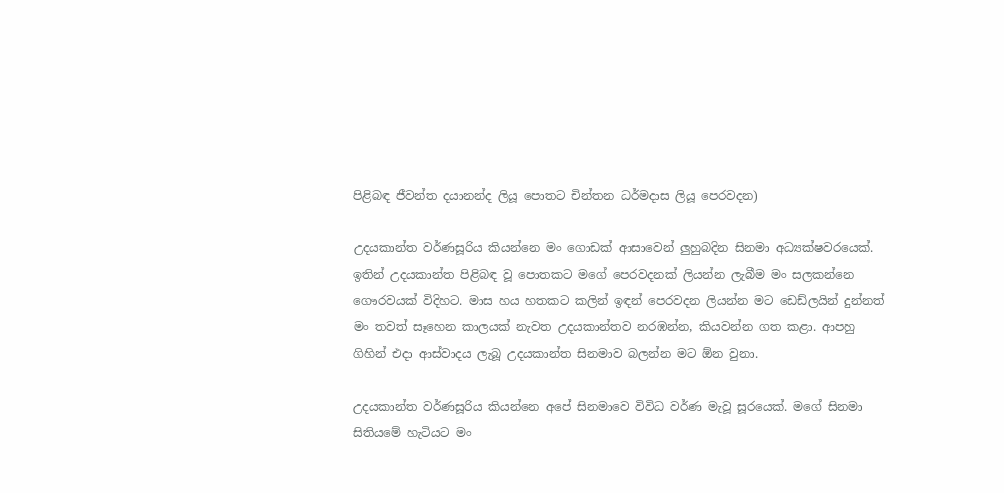පිළිබඳ ජීවන්ත දයානන්ද ලියූ පොතට චින්තන ධර්මදාස ලියූ පෙරවදන)

උදයකාන්ත වර්ණසූරිය කියන්නෙ මං ගොඩක් ආසාවෙන් ලුහුබදින සිනමා අධ්‍යක්ෂවරයෙක්. ඉතින් උදයකාන්ත පිළිබඳ වූ පොතකට ම‍ගේ පෙරවදනක් ලියන්න ලැබීම මං සලකන්නෙ ගෞරවයක් විදිහට. මාස හය හතකට කලින් ඉඳන් පෙරවදන ලියන්න මට ඩෙඩ්ලයින් දුන්නත් මං තවත් සෑහෙන කාලයක් නැවත උදයකාන්තව නරඹන්න, කියවන්න ගත කළා. ආපහු ගිහින් එදා ආස්වාදය ලැබූ උදයකාන්ත සිනමාව බලන්න මට ඕන වුනා.

උදයකාන්ත වර්ණසූරිය කියන්නෙ අපේ සිනමාවෙ විවිධ වර්ණ මැවූ සූරයෙක්. මගේ සිනමා සිතියමේ හැටියට මං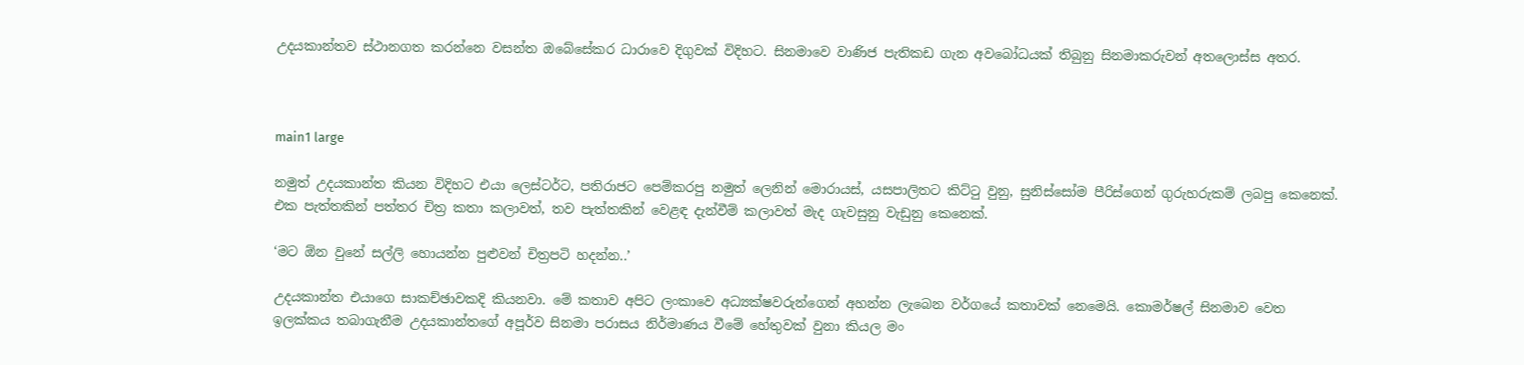උදයකාන්තව ස්ථානගත කරන්නෙ වසන්ත ඔබේසේකර ධාරාවෙ දිගුවක් විදිහට. සිනමාවෙ වාණිජ පැතිකඩ ගැන අවබෝධයක් තිබුනු සිනමාකරුවන් අතලොස්ස අතර.



main1 large

නමුත් උදයකාන්ත කියන විදිහට එයා ලෙස්ටර්ට, පතිරාජට පෙම්කරපු නමුත් ලෙනින් මොරායස්, යසපාලිත‍ට කිට්ටු වුනු, සුනිස්‍සෝම පීරිස්ගෙන් ගුරුහරුකම් ලබපු කෙනෙක්. එක පැත්තකින් පත්තර චිත්‍ර කතා කලාවත්, තව පැත්තකින් වෙළඳ දැන්වීම් කලාවත් මැද ගැවසුනු වැඩුනු කෙනෙක්.

‘මට ඕන වුනේ සල්ලි හොයන්න පුළුවන් චිත්‍රපටි හදන්න..’

උදයකාන්ත එයාගෙ සාකච්ඡාවකදි කියනවා. මේ කතාව අපිට ලංකාවෙ අධ්‍යක්ෂවරුන්ගෙන් අහන්න ලැබෙන වර්ගයේ කතාවක් නෙමෙයි. කොමර්ෂල් සිනමාව වෙත ඉලක්කය තබාගැනීම උදයකාන්තගේ අපූර්ව සිනමා පරාසය නිර්මාණය වීමේ හේතුවක් වුනා කියල මං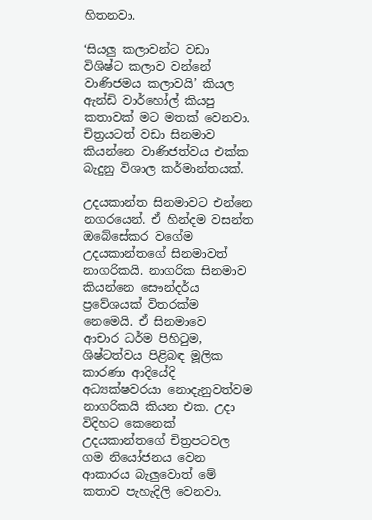හිතනවා.

‘සියලු කලාවන්ට වඩා විශිෂ්ට කලාව වන්නේ වාණිජමය කලාවයි’ කියල ඇන්ඩි වාර්හෝල් කියපු කතාවක් මට මතක් වෙනවා. චිත්‍රයටත් වඩා සිනමාව කියන්නෙ වාණිජත්වය එක්ක බැදුනු විශාල කර්මාන්තයක්.

උදයකාන්ත සිනමාවට එන්නෙ නගරයෙන්. ඒ හින්දම වසන්ත ඔබේසේකර වගේම උදයකාන්තගේ සිනමාවත් නාගරිකයි. නාගරික සිනමාව කියන්නෙ සෞන්දර්ය ප්‍රවේශයක් විතරක්ම නෙමෙයි. ඒ සිනමාවෙ  ආචාර ධර්ම පිහිටුම, ශිෂ්ටත්වය පිළිබඳ මූලික කාරණා ආදියේදි අධ්‍යක්ෂවරයා නොදැනුවත්වම නාගරිකයි කියන එක. උදා විදිහට කෙනෙක් උදයකාන්තගේ චිත්‍රපටවල ගම නියෝජනය වෙන ආකාරය බැලුවොත් මේ කතාව පැහැදිලි වෙනවා.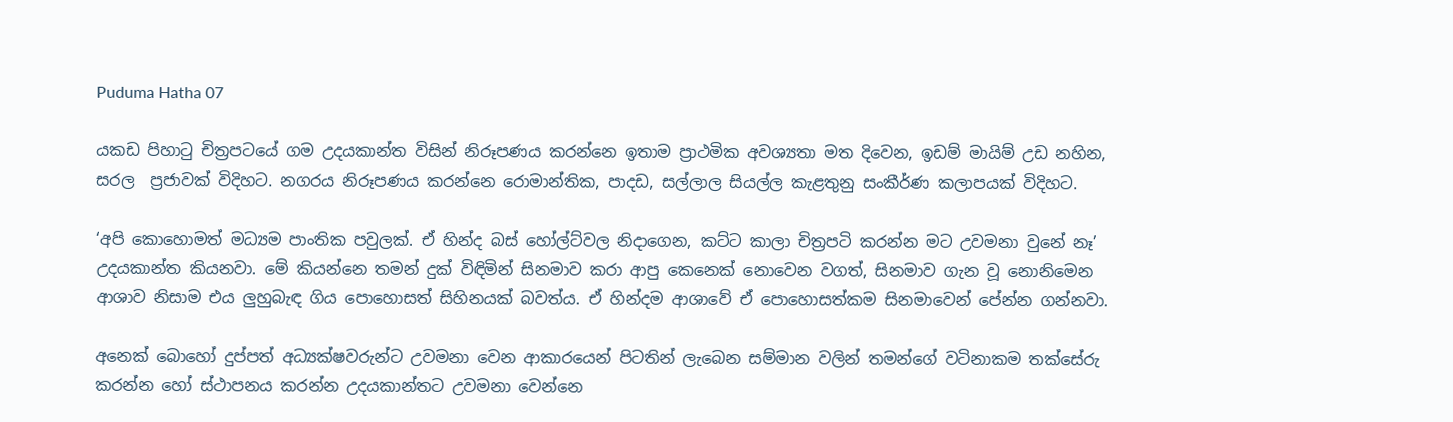Puduma Hatha 07

යකඩ පිහාටු චිත්‍රපටයේ ගම උදයකාන්ත විසින් නිරූපණය කරන්නෙ ඉතාම ප්‍රාථමික අවශ්‍යතා මත දිවෙන, ඉඩම් මායිම් උඩ නහින, සරල  ප්‍රජාවක් විදිහට. නගරය නිරූපණය කරන්නෙ රොමාන්තික, පාදඩ, සල්ලාල සියල්ල කැළතුනු සංකීර්ණ කලාපයක් විදිහට.

‘අපි කොහොමත් මධ්‍යම පාංතික පවුලක්. ඒ හින්ද බස් හෝල්ට්වල නිදාගෙන, කට්ට කාලා චිත්‍රපටි කරන්න මට උවමනා වුනේ නෑ’ උදයකාන්ත කියනවා. මේ කියන්නෙ තමන් දුක් විඳිමින් සිනමාව කරා ආපු කෙනෙක් නොවෙන වගත්, සිනමාව ගැන වූ නොනිමෙන ආශාව නිසාම එය ලුහුබැඳ ගිය පොහොසත් සිහිනයක් බවත්ය. ඒ හින්දම ආශාවේ ඒ පොහොසත්කම සිනමාවෙන් පේන්න ගන්නවා.

අනෙක් බොහෝ දුප්පත් අධ්‍යක්ෂවරුන්ට උවමනා වෙන ආකාරයෙන් පිටතින් ලැබෙන සම්මාන වලින් තමන්ගේ වටිනාකම තක්සේරු කරන්න හෝ ස්ථාපනය කරන්න උදයකාන්තට උවමනා වෙන්නෙ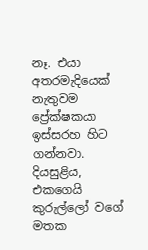නෑ. එයා අතරමැදියෙක් නැතුවම ප්‍රේක්ෂකයා ඉස්සරහ හිට ගන්නවා. දියසුළිය, එකගෙයි කුරුල්ලෝ වගේ මතක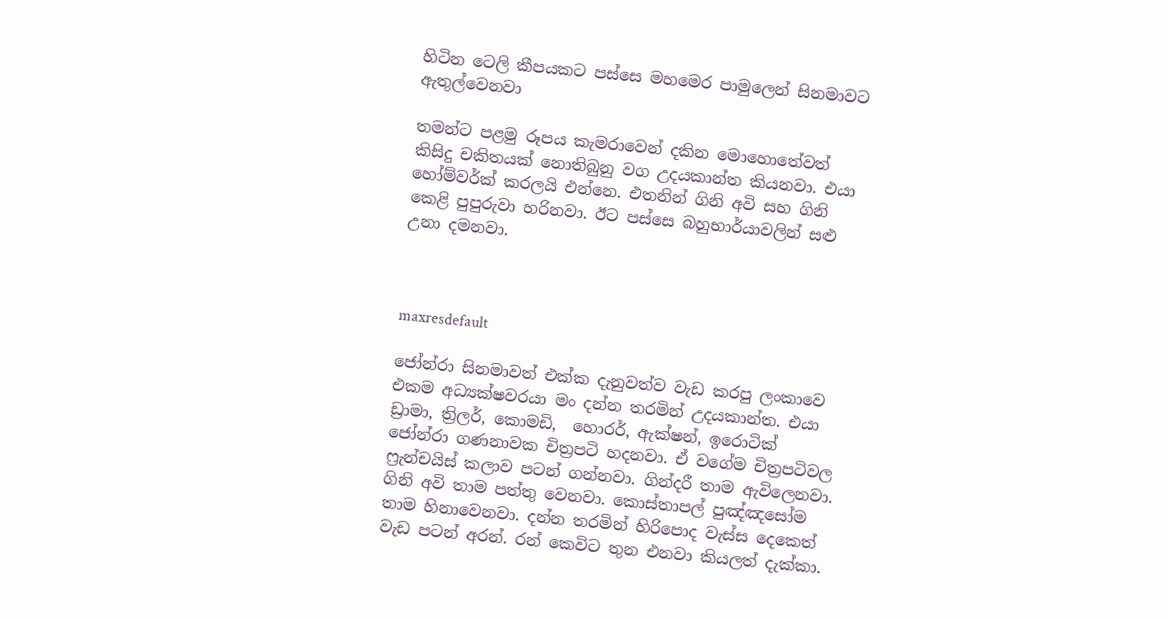හිටින ටෙලි කීපයකට පස්සෙ මහමෙර පාමුලෙන් සිනමාවට ඇතුල්වෙනවා

තමන්ට පළමු රූපය කැමරාවෙන් දකින මොහොතේවත් කිසිදු චකිතයක් නොතිබුනු වග උදයකාන්ත කියනවා. එයා හෝම්වර්ක් කරලයි එන්නෙ. එතනින් ගිනි අවි සහ ගිනි කෙළි පුපුරුවා හරිනවා. ඊට පස්සෙ බහුභාර්යාවලින් සළු උනා දමනවා.



maxresdefault

ජෝන්රා සිනමාවත් එක්ක දැනුවත්ව වැඩ කරපු ලංකාවෙ එකම අධ්‍යක්ෂවරයා මං දන්න තරමින් උදයකාන්ත. එයා ඩ්‍රාමා, ත්‍රිලර්, කොමඩි,  හොරර්, ඇක්ෂන්, ඉරොටික් ජෝන්රා ගණනාවක චිත්‍රපටි හදනවා. ඒ වගේම චිත්‍රපටිවල ෆ්‍රැන්චයිස් කලාව පටන් ගන්නවා. ගින්දරී තාම ඇවිලෙනවා. ගිනි අවි තාම පත්තු වෙනවා. කොස්තාපල් පුඤ්ඤසෝම තාම හිනාවෙනවා. දන්න තරමින් හිරිපොද වැස්ස දෙකෙත් වැඩ පටන් අරන්. රන් කෙවිට තුන එනවා කියලත් දැක්කා.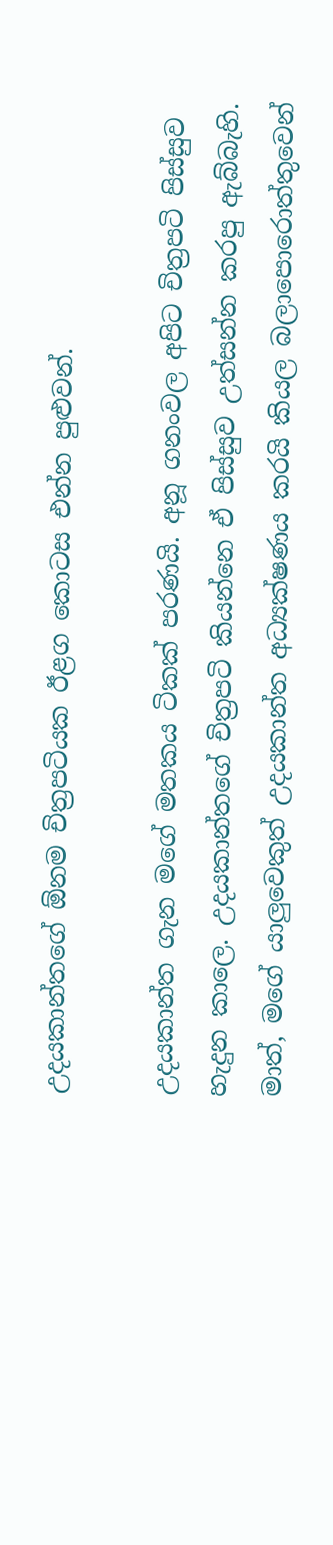උදයකාන්තගේ ඕනම චිත්‍රපටියක ඊළග කොටස එන්න පුළුවන්.

උදයකාන්ත ගැන මගේ මතකය ටිකක් පරණයි. අනූ ගනංවල අපිට චිත්‍රපටි පිස්සුව හැදුන කාලෙ. උදයකාන්තගේ චිත්‍රපටි කියන්නෙ ඒ පිස්සුව උත්සන්න කරපු ඇබ්බැහි. මාත්, මගේ යාලුවෙකුත් උදයකාන්ත අධ්‍යක්ෂණය කරයි කියල බලාපොරොත්තුවෙන්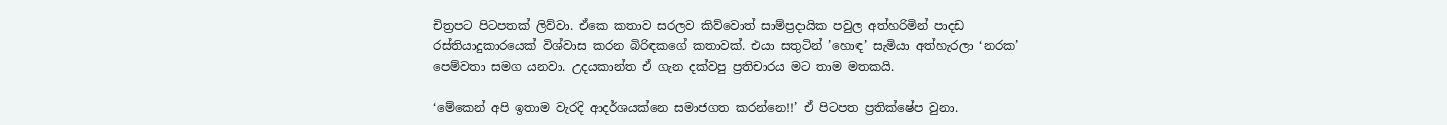චිත්‍රපට පිටපතක් ලිව්වා. ඒකෙ කතාව සරලව කිව්වොත් සාම්ප්‍රදායික පවුල අත්හරිමින් පාදඩ රස්තියාදුකාරයෙක් විශ්වාස කරන බිරිඳකගේ කතාවක්. එයා සතුටින් ‍’හොඳ’ සැමියා අත්හැරලා ‘නරක’ පෙම්වතා සමග යනවා. උදයකාන්ත ඒ ගැන දක්වපු ප්‍රතිචාරය මට තාම මතකයි.

‘මේකෙන් අපි ඉතාම වැරදි ආදර්ශයක්නෙ සමාජගත කරන්නෙ!!’ ඒ පිටපත ප්‍රතික්ෂේප වුනා.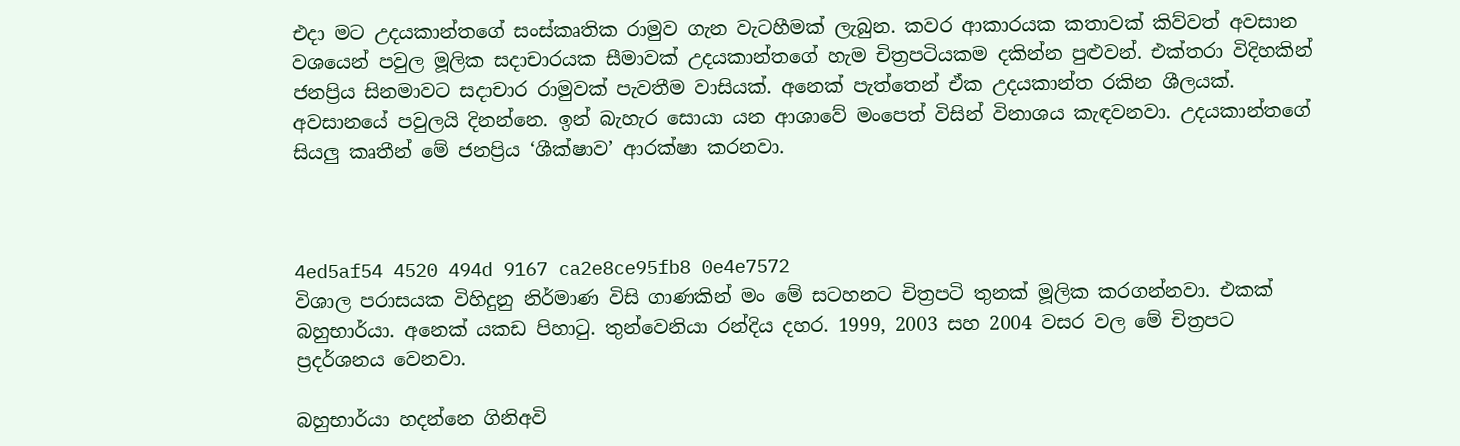එදා මට උදයකාන්තගේ සංස්කෘතික රාමුව ගැන වැටහීමක් ලැබුන. කවර ආකාරයක කතාවක් කිව්වත් අවසාන වශයෙන් පවුල මූලික සදාචාරයක සීමාවක් උදයකාන්තගේ හැම චිත්‍රපටියකම දකින්න පුළුවන්. එක්තරා විදිහකින් ජනප්‍රිය සිනමාවට සදාචාර රාමුවක් පැවතීම වාසියක්. අනෙක් පැත්තෙන් ඒක උදයකාන්ත රකින ශීලයක්. අවසානයේ පවුලයි දිනන්නෙ. ඉන් බැහැර සොයා යන ආශාවේ මංපෙත් විසින් විනාශය කැඳවනවා. උදයකාන්තගේ සියලු කෘතීන් මේ ජනප්‍රිය ‘ශීක්ෂාව’ ආරක්ෂා කරනවා.



4ed5af54 4520 494d 9167 ca2e8ce95fb8 0e4e7572
විශාල පරාසයක විහිදුනු නිර්මාණ විසි ගාණකින් මං මේ සටහනට චිත්‍රපටි තුනක් මූලික කරගන්නවා. එකක් බහුභාර්යා. අනෙක් යකඩ පිහාටු. තුන්වෙනියා රන්දිය දහර. 1999, 2003 සහ 2004 වසර වල මේ චිත්‍රපට ප්‍රදර්ශනය වෙනවා.

බහුභාර්යා හදන්නෙ ගිනිඅවි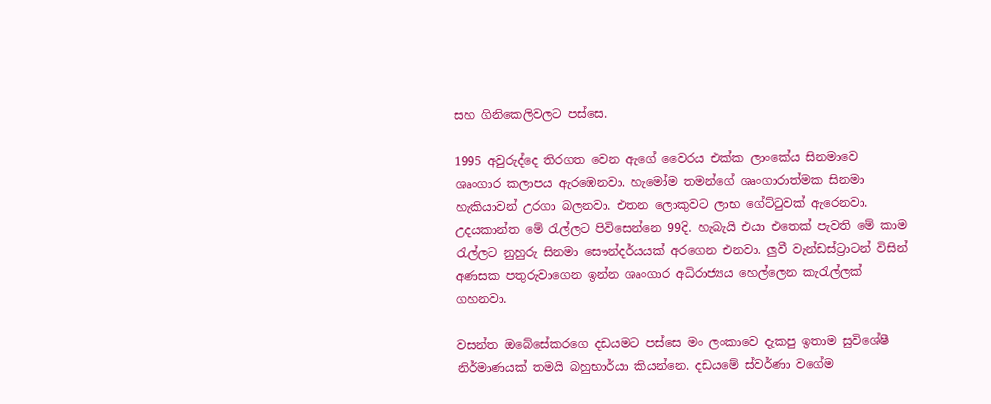සහ ගිනිකෙලිවලට පස්සෙ.

1995 අවුරුද්දෙ තිරගත වෙන ඇගේ වෛරය එක්ක ලාංකේය සිනමාවෙ ශෘංගාර කලාපය ඇරඹෙනවා. හැමෝම තමන්ගේ ශෘංගාරාත්මක සිනමා හැකියාවන් උරගා බලනවා. එතන ලොකුවට ලාභ ගේට්ටුවක් ඇරෙනවා. උදයකාන්ත මේ රැල්ලට පිවිසෙන්නෙ 99දි. හැබැයි එයා එතෙක් පැවති මේ කාම රැල්ලට නුහුරු සිනමා සෞන්දර්යයක් අරගෙන එනවා. ලුවී වැන්ඩස්ට්‍රාටන් විසින් අණසක පතුරුවාගෙන ඉන්න ශෘංගාර අධිරාජ්‍යය හෙල්ලෙන කැරැල්ලක් ගහනවා.

වසන්ත ඔබේසේකරගෙ දඩයමට පස්සෙ මං ලංකාවෙ දැකපු ඉතාම සුවිශේෂී නිර්මාණයක් තමයි බහුභාර්යා කියන්නෙ. දඩයමේ ස්වර්ණා වගේම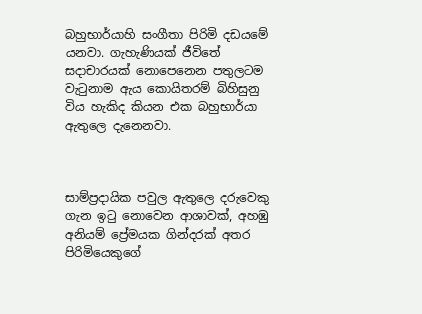බහුභාර්යාහි සංගීතා පිරිමි දඩයමේ යනවා. ගැහැණියක් ජීවිතේ සදාචාරයක් නොපෙනෙන පතුලටම වැටුනාම ඇය කොයිතරම් බිහිසුනු විය හැකිද කියන එක බහුභාර්යා ඇතුලෙ දැනෙනවා.



සාම්ප්‍රදායික පවුල ඇතුලෙ දරුවෙකු ගැන ඉටු නොවෙන ආශාවක්, අහඹු අනියම් ප්‍රේමයක ගින්දරක් අතර පිරිමියෙකුගේ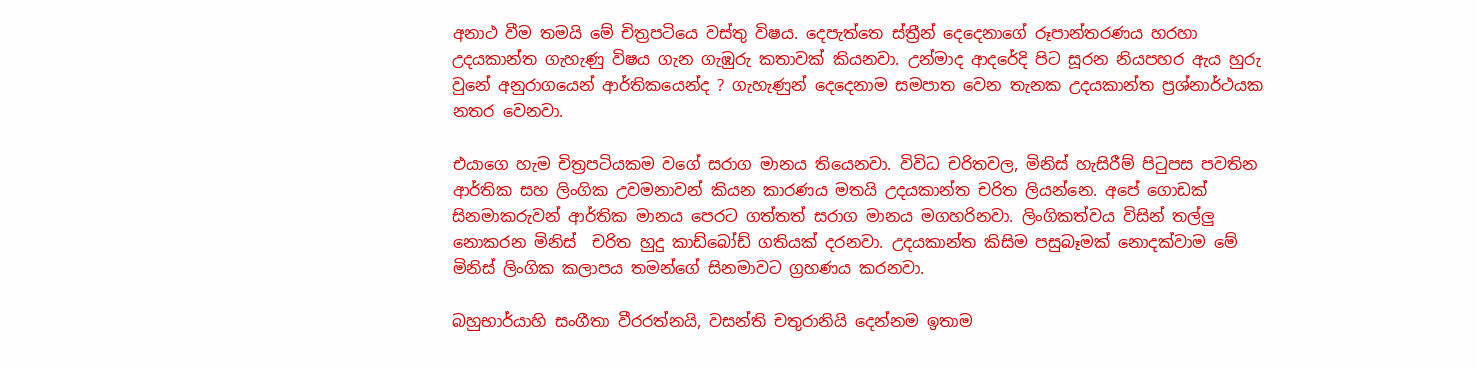අනාථ වීම තමයි මේ චිත්‍රපටියෙ වස්තු විෂය. දෙපැත්තෙ ස්ත්‍රීන් දෙදෙනාගේ රූපාන්තරණය හරහා උදයකාන්ත ගැහැණු විෂය ගැන ගැඹුරු කතාවක් කියනවා. උන්මාද ආදරේදි පිට සූරන නියපහර ඇය හුරු වුනේ අනුරාගයෙන් ආර්තිකයෙන්ද ? ගැහැණුන් දෙදෙනාම සමපාත වෙන තැනක උදයකාන්ත ප්‍රශ්නාර්ථයක නතර වෙනවා.

එයාගෙ හැම චිත්‍රපටියකම වගේ සරාග මානය තියෙනවා. විවිධ චරිතවල, මිනිස් හැසිරීම් පිටුපස පවතින ආර්තික සහ ලිංගික උවමනාවන් කියන කාරණය මතයි උදයකාන්ත චරිත ලියන්නෙ. අපේ ගොඩක් සිනමාකරුවන් ආර්තික මානය පෙරට ගත්තත් සරාග මානය මගහරිනවා. ලිංගිකත්වය විසින් ‍තල්ලු නොකරන මිනිස්  චරිත හුදු කාඩ්බෝඩ් ගතියක් දරනවා. උදයකාන්ත කිසිම පසුබෑමක් නොදක්වාම මේ මිනිස් ලිංගික කලාපය තමන්ගේ සිනමාවට ග්‍රහණය කරනවා.

බහුභාර්යාහි සංගීතා වීරරත්නයි, වසන්ති චතුරානියි දෙන්නම ඉතාම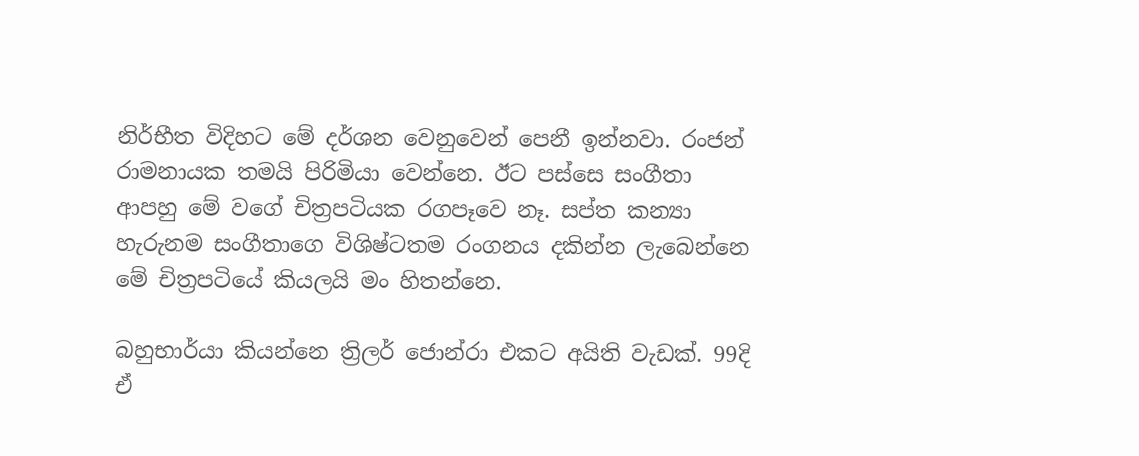නිර්භීත විදිහට මේ දර්ශන වෙනුවෙන් පෙනී ඉන්නවා. රංජන් රාමනායක තමයි පිරිමියා වෙන්නෙ. ඊට පස්සෙ සංගීතා ආපහු මේ වගේ චිත්‍රපටියක රගපෑවෙ නෑ. සප්ත කන්‍යා හැරුනම සංගීතාගෙ විශිෂ්ටතම රංගනය දකින්න ලැබෙන්නෙ මේ චිත්‍රපටියේ කියලයි මං හිතන්නෙ.

බහුභාර්යා කියන්නෙ ත්‍රිලර් ජොන්රා එකට අයිති වැඩක්. 99දි ඒ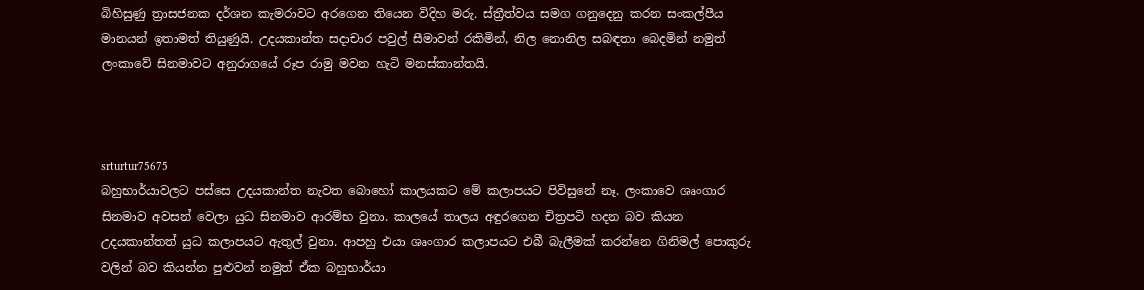බිහිසුණු ත්‍රාසජනක දර්ශන කැමරාවට අරගෙන තියෙන විදිහ මරු. ස්ත්‍රීත්වය සමග ගනුදෙනු කරන සංකල්පීය මානයන් ඉතාමත් තියුණුයි. උදයකාන්ත සදාචාර පවුල් සීමාවන් රකිමින්, නිල නොනිල සබඳතා බෙදමින් නමුත් ලංකාවේ සිනමාවට අනුරාගයේ රූප රාමු මවන හැටි මනස්කාන්තයි.



srturtur75675
බහුභාර්යාවලට පස්සෙ උදයකාන්ත නැවත බොහෝ කාලයකට මේ කලාපයට පිවිසුනේ නෑ. ලංකාවෙ ශෘංගාර සිනමාව අවසන් වෙලා යුධ සිනමාව ආරම්භ වුනා. කාලයේ තාලය අඳුරගෙන චිත්‍රපටි හදන බව කියන උදයකාන්තත් යුධ කලාපයට ඇතුල් වුනා. ආපහු එයා ශෘංගාර කලාපයට එබී බැලීමක් කරන්නෙ ගිනිමල් පොකුරු වලින් බව කියන්න පුළුවන් නමුත් ඒක බහුභාර්යා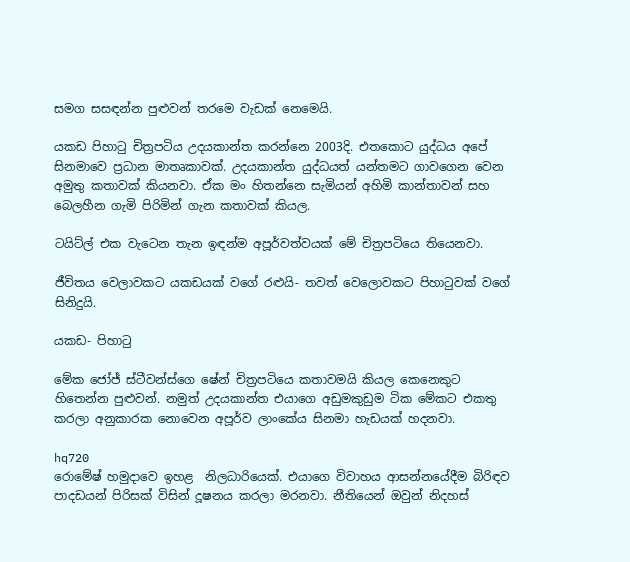සමග සසඳන්න පුළුවන් තරමෙ වැඩක් නෙමෙයි.

යකඩ පිහාටු චිත්‍රපටිය උදයකාන්ත කරන්නෙ 2003දි. එතකොට යුද්ධය අපේ සිනමාවෙ ප්‍රධාන මාතෘකාවක්. උදයකාන්ත යුද්ධයත් යන්තමට ගාවගෙන වෙන අමුතු කතාවක් කියනවා. ඒක මං හිතන්නෙ සැමියන් අහිමි කාන්තාවන් සහ බෙලහීන ගැමි පිරිමින් ගැන කතාවක් කියල.

ටයිට්ල් එක වැටෙන තැන ඉඳන්ම අපූර්වත්වයක් මේ චිත්‍රපටියෙ තියෙනවා.

ජීවිතය වෙලාවකට යකඩයක් වගේ රළුයි- තවත් වෙලොවකට පිහාටුවක් වගේ සිනිදුයි.

යකඩ- පිහාටු

මේක ‍ජෝජ් ස්ටීවන්ස්ගෙ ෂේන් චිත්‍රපටියෙ කතාවමයි කියල කෙනෙකුට හිතෙන්න පුළුවන්. නමුත් උදයකාන්ත එයාගෙ අඩුමකුඩුම ටික මේකට එකතු කරලා අනුකාරක නොවෙන අපූර්ව ලාංකේය සිනමා හැඩයක් හදනවා.

hq720
රොමේෂ් හමුදාවෙ ඉහළ  නිලධාරියෙක්. එයාගෙ විවාහය ආසන්නයේදීම බිරිඳව පාදඩයන් පිරිසක් විසින් දූෂනය කරලා මරනවා. නීතියෙන් ඔවුන් නිදහස්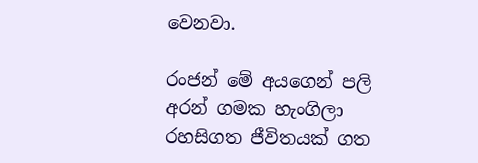වෙනවා.

රංජන් මේ අයගෙන් පලි අරන් ගමක හැංගිලා රහසිගත ජීවිතයක් ගත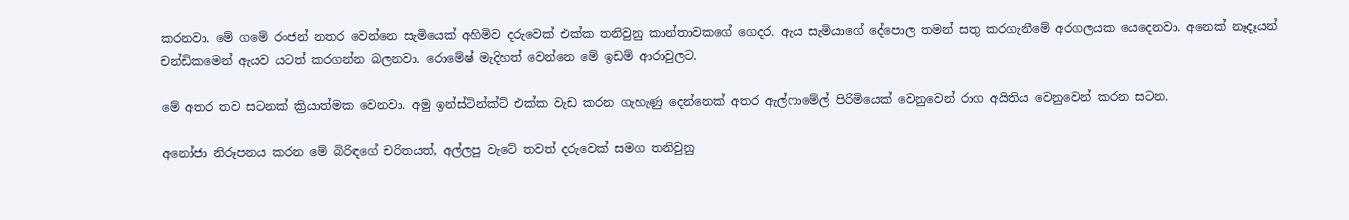කරනවා. මේ ගමේ රංජන් නතර වෙන්නෙ සැමියෙක් අහිමිව දරුවෙක් එක්ක තනිවුනු කාන්තාවකගේ ගෙදර. ඇය සැමියාගේ දේපොල තමන් සතු කරගැනීමේ අරගලයක යෙදෙනවා. අනෙක් නෑදෑයන්‍ චන්ඩිකමෙන් ඇයව යටත් කරගන්න බලනවා. රොමේෂ් මැදිහත් වෙන්නෙ මේ ඉඩම් ආරාවුලට.

මේ අතර තව සටනක් ක්‍රියාත්මක වෙනවා. අමු ඉන්ස්ටින්ක්ට් එක්ක වැඩ කරන ගැහැණු දෙන්නෙක් අතර ඇල්ෆාමේල් පිරිමියෙක් වෙනුවෙන් රාග අයිතිය වෙනුවෙන් කරන සටන.

අනෝජා නිරූපනය කරන මේ බිරිඳගේ චරිතයත්, අල්ලපු වැටේ තවත් දරුවෙක් සමග තනිවුනු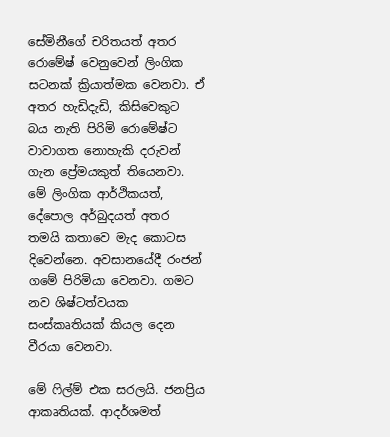සේමිනීගේ චරිතයත් අතර රොමේෂ් වෙනුවෙන් ලිංගික සටනක් ක්‍රියාත්මක වෙනවා. ඒ අතර හැඩිදැඩි, කිසිවෙකුට බය නැති පිරිමි රොමේෂ්ට වාවාගත නොහැකි දරුවන් ගැන ප්‍රේමයකුත් තියෙනවා. මේ ලිංගික ආර්ථිකයත්, දේපොල අර්බුදයත් අතර තමයි කතාවෙ මැද කොටස දිවෙන්නෙ. අවසානයේදී රංජන් ගමේ පිරිමියා වෙනවා. ගමට නව ශිෂ්ටත්වයක සංස්කෘතියක් කියල දෙන වීරයා වෙනවා.

මේ ෆිල්ම් එක සරලයි. ජනප්‍රිය ආකෘතියක්. ආදර්ශමත්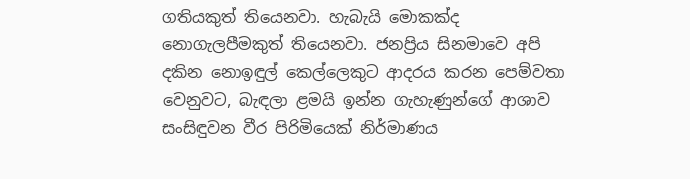ගතියකුත් තියෙනවා. හැබැයි මොකක්ද නොගැලපීමකුත් තියෙනවා. ජනප්‍රිය සිනමාවෙ අපි දකින නොඉඳුල් කෙල්ලෙකුට ආදරය කරන පෙම්වතා වෙනුවට, බැඳලා ළමයි ඉන්න ගැහැණුන්ගේ ආශාව සංසිඳුවන වීර පිරිමියෙක් නිර්මාණය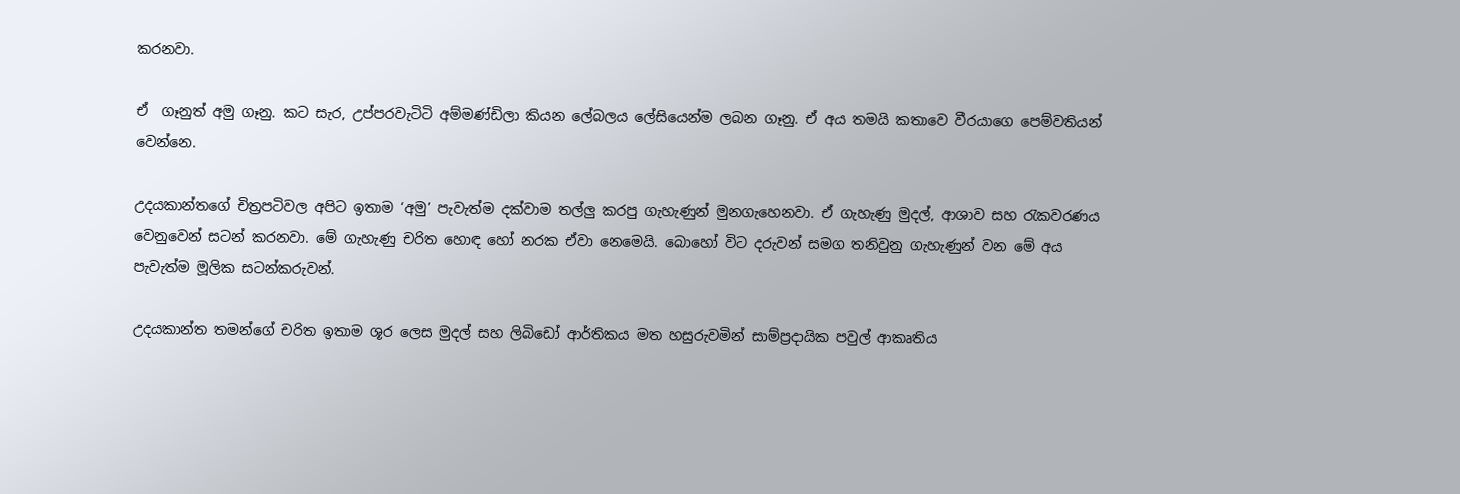කරනවා.

ඒ  ගෑනුත් අමු ගෑනු. කට සැර, උප්පරවැටිටි අම්මණ්ඩිලා කියන ලේබලය ලේසියෙන්ම ලබන ගෑනු. ඒ අය තමයි කතාවෙ වීරයාගෙ පෙම්වතියන් වෙන්නෙ.

උදයකාන්තගේ චිත්‍රපටිවල අපිට ඉතාම ‘අමු’ පැවැත්ම දක්වාම තල්ලු කරපු ගැහැණුන් මුනගැහෙනවා. ඒ ගැහැණු මුදල්, ආශාව සහ රැකවරණය වෙනුවෙන් සටන් කරනවා. මේ ගැහැණු චරිත හොඳ හෝ නරක ඒවා නෙමෙයි. බොහෝ විට දරුවන් සමග තනිවුනු ගැහැණුන් වන මේ අය පැවැත්ම මූලික සටන්කරුවන්.

උදයකාන්ත තමන්ගේ චරිත ඉතාම ශූර ලෙස මුදල් සහ ලිබි‍ඩෝ ආර්තිකය මත හසුරුවමින් සාම්ප්‍රදායික පවුල් ආකෘතිය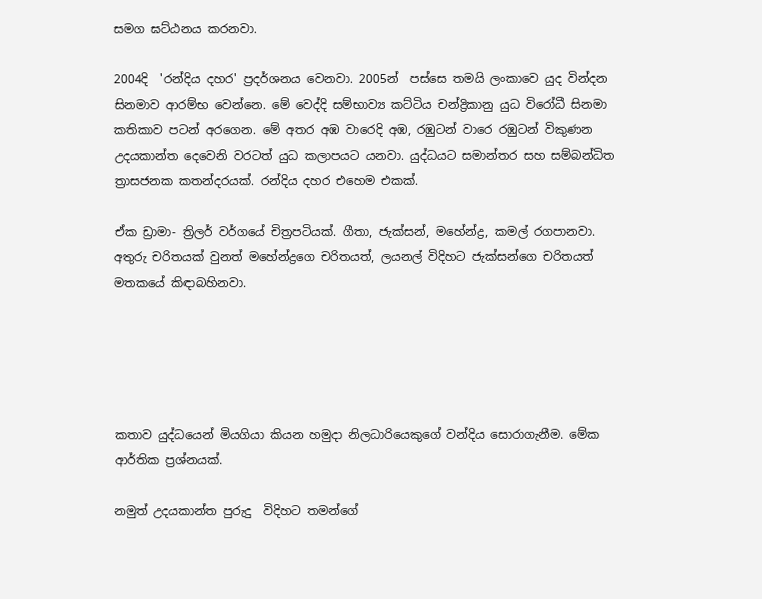සමග ඝට්ඨනය කරනවා.

2004දි  'රන්දිය දහර' ප්‍රදර්ශනය වෙනවා. 2005න්  පස්සෙ තමයි ලංකාවෙ යුද වින්දන සිනමාව ආරම්භ වෙන්නෙ. මේ වෙද්දි සම්භාව්‍ය කට්ටිය චන්ද්‍රිකානු යුධ විරෝධී සිනමා කතිකාව පටන් අරගෙන. මේ අතර අඹ වාරෙදි අඹ, රඹුටන් වාරෙ රඹුටන් විකුණන උදයකාන්ත දෙවෙනි වරටත් යුධ කලාපයට යනවා. යුද්ධයට සමාන්තර සහ සම්බන්ධිත ත්‍රාසජනක කතන්දරයක්. රන්දිය දහර එහෙම එකක්.

ඒක ඩ්‍රාමා- ත්‍රිලර් වර්ගයේ චිත්‍රපටියක්. ගීතා, ජැක්සන්, මහේන්ද්‍ර, කමල් රගපානවා. අතුරු චරිතයක් වුනත් මහේන්ද්‍රගෙ චරිතයත්, ලයනල් විදිහට ජැක්සන්ගෙ චරිතයත් මතකයේ කිඳාබහිනවා.





කතාව යුද්ධයෙන් මියගියා කියන හමුදා නිලධාරියෙකුගේ වන්දිය ‍සොරාගැනීම. මේක ආර්තික ප්‍රශ්නයක්.

නමුත් උදයකාන්ත පුරුදු  විදිහට තමන්ගේ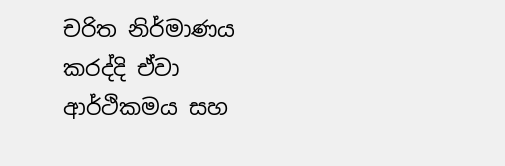චරිත නිර්මාණය කරද්දි ඒවා ආර්ථිකමය සහ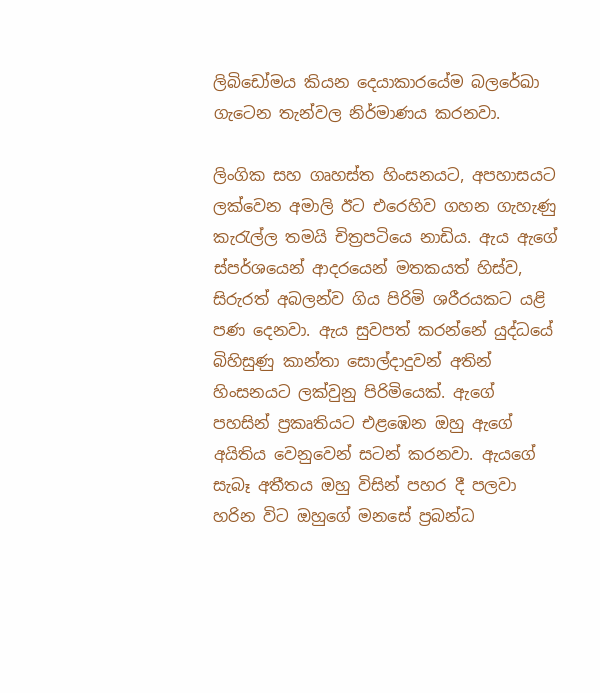ලිබිඩෝමය කියන දෙයාකාරයේම බලරේඛා ගැටෙන තැන්වල නිර්මාණය කරනවා.

ලිංගික සහ ගෘහස්ත හිංසනයට, අපහාසයට ලක්වෙන අමාලි ඊට එරෙහිව ගහන ගැහැණු කැරැල්ල තමයි චිත්‍රපටියෙ නාඩිය. ඇය ඇගේ ස්පර්ශයෙන් ආදරයෙන් මතකයත් හිස්ව, සිරුරත් අබලන්ව ගිය පිරිමි ශරීරයකට යළි පණ දෙනවා. ඇය සුවපත් කරන්නේ යුද්ධයේ බිහිසුණු කාන්තා සොල්දාදුවන් අතින් හිංසනයට ලක්වුනු පිරිමියෙක්. ඇගේ පහසින් ප්‍රකෘතියට එළඹෙන ඔහු ඇගේ අයිතිය වෙනුවෙන් සටන් කරනවා. ඇයගේ සැබෑ අතීතය ඔහු විසින් පහර දී පලවා හරින විට ඔහුගේ මනසේ ප්‍රබන්ධ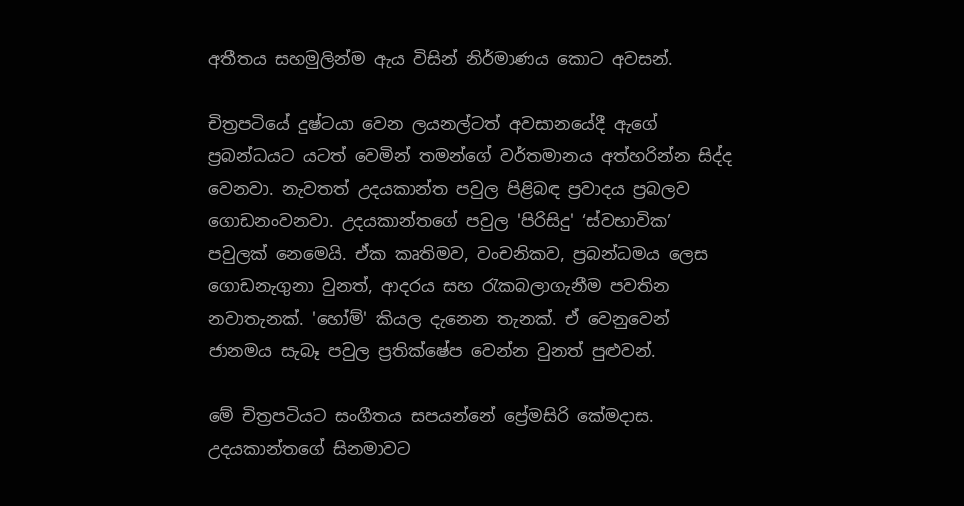අතීතය සහමුලින්ම ඇය විසින් නිර්මාණය කොට අවසන්.

චිත්‍රපටියේ දුෂ්ටයා වෙන ලයනල්ටත් අවසානයේදී ඇගේ ප්‍රබන්ධයට යටත් වෙමින් තමන්ගේ වර්තමානය අත්හරින්න සිද්ද වෙනවා. නැවතත් උදයකාන්ත පවුල පිළිබඳ ප්‍රවාදය ප්‍රබලව ගොඩනංවනවා. උදයකාන්තගේ පවුල 'පිරිසිදු' ‘ස්වභාවික’  පවුලක් නෙමෙයි. ඒක කෘතිමව, වංචනිකව, ප්‍රබන්ධමය ලෙස ගොඩනැගුනා වුනත්, ආදරය සහ රැකබලාගැනීම පවතින නවාතැනක්. 'හෝම්' කියල දැනෙන තැනක්. ඒ වෙනුවෙන් ජානමය සැබෑ පවුල ප්‍රතික්ෂේප වෙන්න වුනත් පුළුවන්.

මේ චිත්‍රපටියට සංගීතය සපයන්නේ ප්‍රේමසිරි කේමදාස. උදයකාන්තගේ සිනමාවට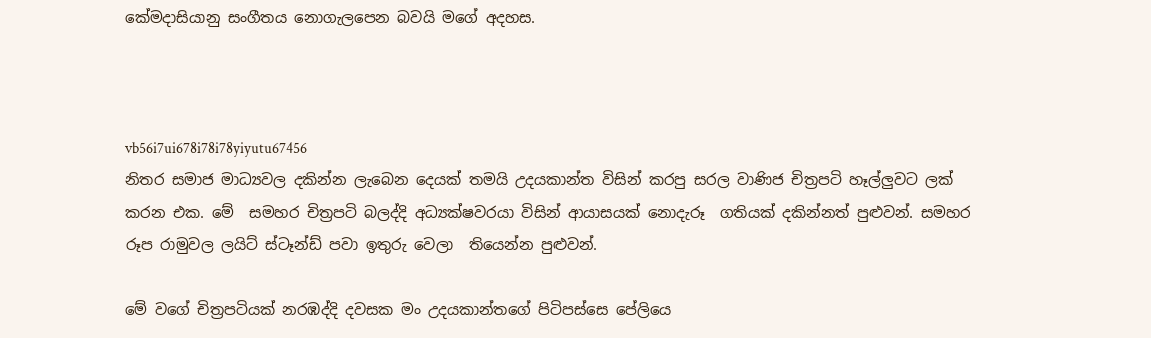කේමදාසියානු සංගීතය නොගැලපෙන බවයි මගේ අදහස.



vb56i7ui678i78i78yiyutu67456
නිතර සමාජ මාධ්‍යවල දකින්න ලැබෙන දෙයක් තමයි උදයකාන්ත විසින් කරපු සරල වාණිජ චිත්‍රපටි හෑල්ලුවට ලක් කරන එක. මේ  සමහර චිත්‍රපටි බලද්දි අධ්‍යක්ෂවරයා විසින් ආයාසයක් නොදැරූ  ගතියක් දකින්නත් පුළුවන්. සමහර රූප රාමුවල ලයිට් ස්ටෑන්ඩ් පවා ඉතුරු වෙලා  තියෙන්න පුළුවන්.

මේ වගේ චිත්‍රපටියක් නරඹද්දි දවසක මං උදයකාන්තගේ පිටිපස්සෙ පේලියෙ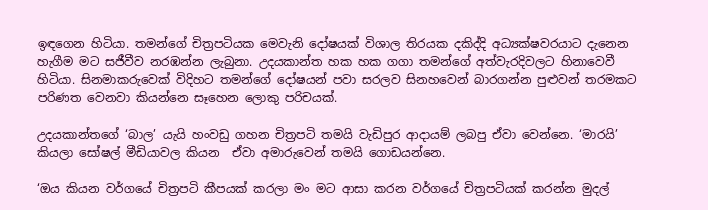ඉඳගෙන හිටියා. තමන්ගේ චිත්‍රපටියක මෙවැනි දෝෂයක් විශාල තිරයක දකිද්දි අධ්‍යක්ෂවරයාට දැනෙන හැගීම මට සජීවීව නරඹන්න ලැබුනා. උදයකාන්ත හක හක ගගා තමන්ගේ අත්වැරදිවලට හිනාවෙවී හිටියා. සිනමාකරුවෙක් විදිහට තමන්ගේ දෝෂයන් පවා සරලව සිනහවෙන් බාරගන්න පුළුවන් තරමකට පරිණත වෙනවා කියන්නෙ සෑහෙන ලොකු පරිචයක්.

උදයකාන්තගේ ‘බාල’ යැයි හංවඩු ගහන චිත්‍රපටි තමයි වැඩිපුර ආදායම් ලබපු ඒවා වෙන්නෙ. ‘මාරයි’ කියලා සෝෂල් මීඩියාවල කියන  ඒවා අමාරුවෙන් තමයි ගොඩයන්නෙ.

‘ඔය කියන වර්ගයේ චිත්‍රපටි කීපයක් කරලා මං මට ආසා කරන වර්ගයේ චිත්‍රපටියක් කරන්න මුදල්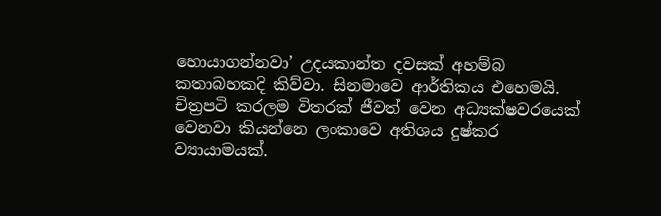හොයාගන්නවා’ උදයකාන්ත දවසක් අහම්බ කතාබහකදි කිව්වා. සිනමාවෙ ආර්තිකය එහෙමයි. චිත්‍රපටි කරලම විතරක් ජීවත් වෙන අධ්‍යක්ෂවරයෙක් වෙනවා කියන්නෙ ලංකාවෙ අතිශය දුෂ්කර ව්‍යායාමයක්.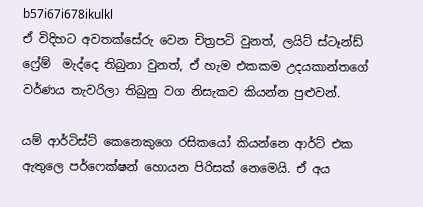b57i67i678ikulkl
ඒ විදිහට අවතක්සේරු වෙන චිත්‍රපටි වුනත්, ලයිට් ස්ටෑන්ඩ් ෆ්‍රේම්  මැද්දෙ තිබුනා වුනත්, ඒ හැම එකකම උදයකාන්තගේ වර්ණය තැවරිලා තිබුනු වග නිසැකව කියන්න පුළුවන්.

යම් ආර්ටිස්ට් කෙනෙකුගෙ රසිකයෝ කියන්නෙ ආර්ට් එක ඇතුලෙ පර්ෆෙක්ෂන් හොයන පිරිසක් නෙමෙයි. ඒ අය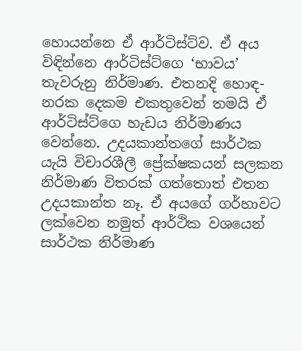හොයන්නෙ ඒ ආර්ටිස්ට්ව. ඒ අය විඳින්නෙ ආර්ටිස්ට්ගෙ ‘භාවය’ තැවරුනු නිර්මාණ. එතනදි හොඳ- නරක දෙකම එකතුවෙන් තමයි ඒ ආර්ටිස්ට්ගෙ හැඩය නිර්මාණය වෙන්නෙ. උදයකාන්තගේ සාර්ථක යැයි විචාරශීලී ප්‍රේක්ෂකයන් සලකන නිර්මාණ විතරක් ගත්තොත් එතන උදයකාන්ත නෑ. ඒ අයගේ ගර්හාවට ලක්වෙන නමුත් ආර්ථික වශයෙන් සාර්ථක නිර්මාණ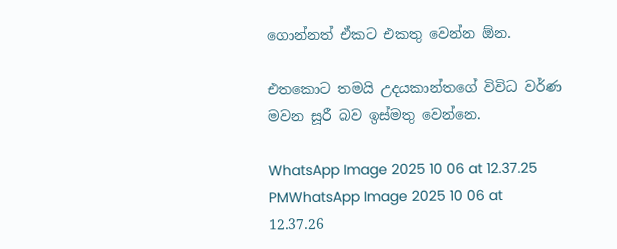ගොන්නත් ඒකට එකතු වෙන්න ඕන.

එතකොට තමයි උදයකාන්තගේ විවිධ වර්ණ මවන සූරී බව ඉස්මතු වෙන්නෙ.

WhatsApp Image 2025 10 06 at 12.37.25 PMWhatsApp Image 2025 10 06 at 12.37.26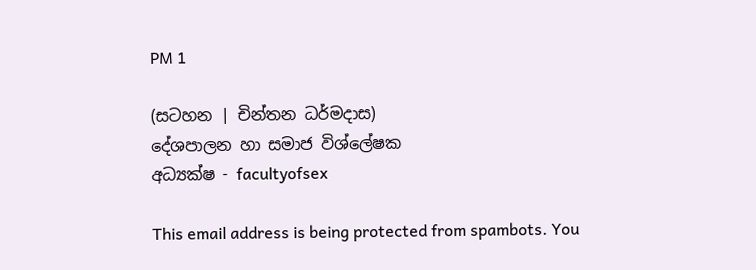PM 1

(සටහන | චින්තන ධර්මදාස)
දේශපාලන හා සමාජ විශ්ලේෂක
අධ්‍යක්ෂ - facultyofsex

This email address is being protected from spambots. You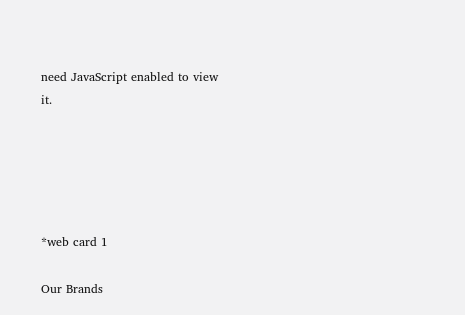need JavaScript enabled to view it.





*web card 1

Our Brands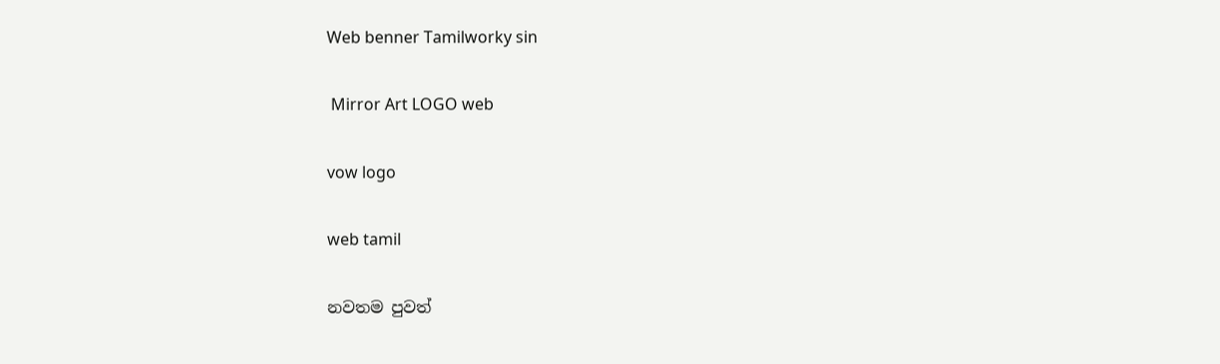Web benner Tamilworky sin

 Mirror Art LOGO web

vow logo

web tamil

නවතම පුවත්